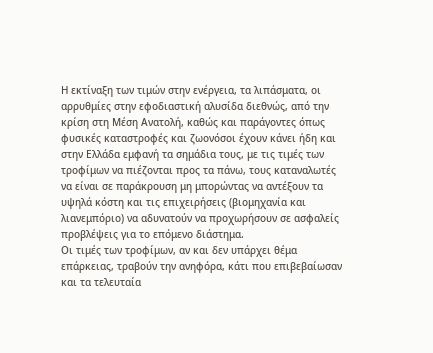Η εκτίναξη των τιμών στην ενέργεια, τα λιπάσματα, οι αρρυθμίες στην εφοδιαστική αλυσίδα διεθνώς, από την κρίση στη Μέση Ανατολή, καθώς και παράγοντες όπως φυσικές καταστροφές και ζωονόσοι έχουν κάνει ήδη και στην Ελλάδα εμφανή τα σημάδια τους, με τις τιμές των τροφίμων να πιέζονται προς τα πάνω, τους καταναλωτές να είναι σε παράκρουση μη μπορώντας να αντέξουν τα υψηλά κόστη και τις επιχειρήσεις (βιομηχανία και λιανεμπόριο) να αδυνατούν να προχωρήσουν σε ασφαλείς προβλέψεις για το επόμενο διάστημα.
Οι τιμές των τροφίμων, αν και δεν υπάρχει θέμα επάρκειας, τραβούν την ανηφόρα, κάτι που επιβεβαίωσαν και τα τελευταία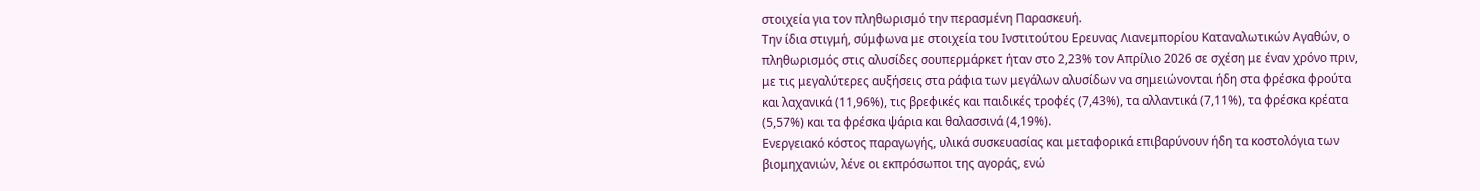στοιχεία για τον πληθωρισμό την περασμένη Παρασκευή.
Την ίδια στιγμή, σύμφωνα με στοιχεία του Ινστιτούτου Ερευνας Λιανεμπορίου Καταναλωτικών Αγαθών, ο πληθωρισμός στις αλυσίδες σουπερμάρκετ ήταν στο 2,23% τον Απρίλιο 2026 σε σχέση με έναν χρόνο πριν, με τις μεγαλύτερες αυξήσεις στα ράφια των μεγάλων αλυσίδων να σημειώνονται ήδη στα φρέσκα φρούτα και λαχανικά (11,96%), τις βρεφικές και παιδικές τροφές (7,43%), τα αλλαντικά (7,11%), τα φρέσκα κρέατα (5,57%) και τα φρέσκα ψάρια και θαλασσινά (4,19%).
Ενεργειακό κόστος παραγωγής, υλικά συσκευασίας και μεταφορικά επιβαρύνουν ήδη τα κοστολόγια των βιομηχανιών, λένε οι εκπρόσωποι της αγοράς, ενώ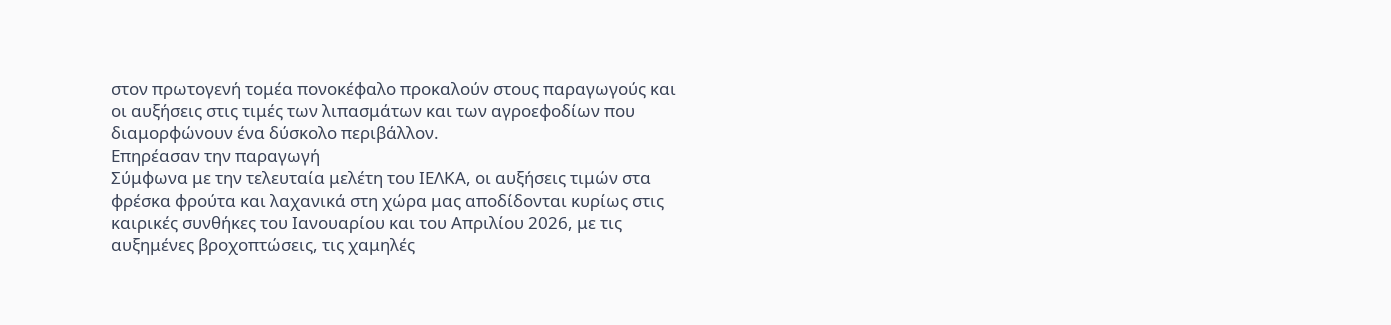στον πρωτογενή τομέα πονοκέφαλο προκαλούν στους παραγωγούς και οι αυξήσεις στις τιμές των λιπασμάτων και των αγροεφοδίων που διαμορφώνουν ένα δύσκολο περιβάλλον.
Eπηρέασαν την παραγωγή
Σύμφωνα με την τελευταία μελέτη του ΙΕΛΚΑ, οι αυξήσεις τιμών στα φρέσκα φρούτα και λαχανικά στη χώρα μας αποδίδονται κυρίως στις καιρικές συνθήκες του Ιανουαρίου και του Απριλίου 2026, με τις αυξημένες βροχοπτώσεις, τις χαμηλές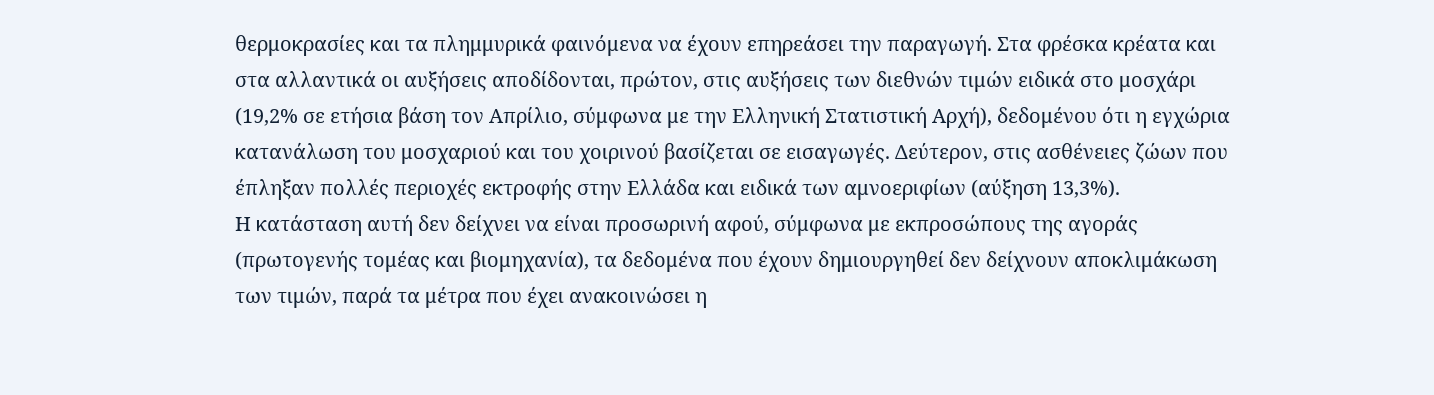θερμοκρασίες και τα πλημμυρικά φαινόμενα να έχουν επηρεάσει την παραγωγή. Στα φρέσκα κρέατα και στα αλλαντικά οι αυξήσεις αποδίδονται, πρώτον, στις αυξήσεις των διεθνών τιμών ειδικά στο μοσχάρι (19,2% σε ετήσια βάση τον Απρίλιο, σύμφωνα με την Ελληνική Στατιστική Αρχή), δεδομένου ότι η εγχώρια κατανάλωση του μοσχαριού και του χοιρινού βασίζεται σε εισαγωγές. Δεύτερον, στις ασθένειες ζώων που έπληξαν πολλές περιοχές εκτροφής στην Ελλάδα και ειδικά των αμνοεριφίων (αύξηση 13,3%).
Η κατάσταση αυτή δεν δείχνει να είναι προσωρινή αφού, σύμφωνα με εκπροσώπους της αγοράς (πρωτογενής τομέας και βιομηχανία), τα δεδομένα που έχουν δημιουργηθεί δεν δείχνουν αποκλιμάκωση των τιμών, παρά τα μέτρα που έχει ανακοινώσει η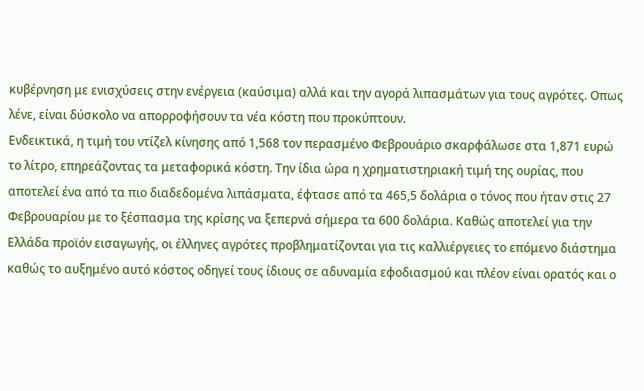κυβέρνηση με ενισχύσεις στην ενέργεια (καύσιμα) αλλά και την αγορά λιπασμάτων για τους αγρότες. Οπως λένε, είναι δύσκολο να απορροφήσουν τα νέα κόστη που προκύπτουν.
Ενδεικτικά, η τιμή του ντίζελ κίνησης από 1,568 τον περασμένο Φεβρουάριο σκαρφάλωσε στα 1,871 ευρώ το λίτρο, επηρεάζοντας τα μεταφορικά κόστη. Την ίδια ώρα η χρηματιστηριακή τιμή της ουρίας, που αποτελεί ένα από τα πιο διαδεδομένα λιπάσματα, έφτασε από τα 465,5 δολάρια ο τόνος που ήταν στις 27 Φεβρουαρίου με το ξέσπασμα της κρίσης να ξεπερνά σήμερα τα 600 δολάρια. Καθώς αποτελεί για την Ελλάδα προϊόν εισαγωγής, οι έλληνες αγρότες προβληματίζονται για τις καλλιέργειες το επόμενο διάστημα καθώς το αυξημένο αυτό κόστος οδηγεί τους ίδιους σε αδυναμία εφοδιασμού και πλέον είναι ορατός και ο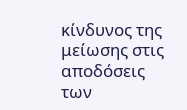κίνδυνος της μείωσης στις αποδόσεις των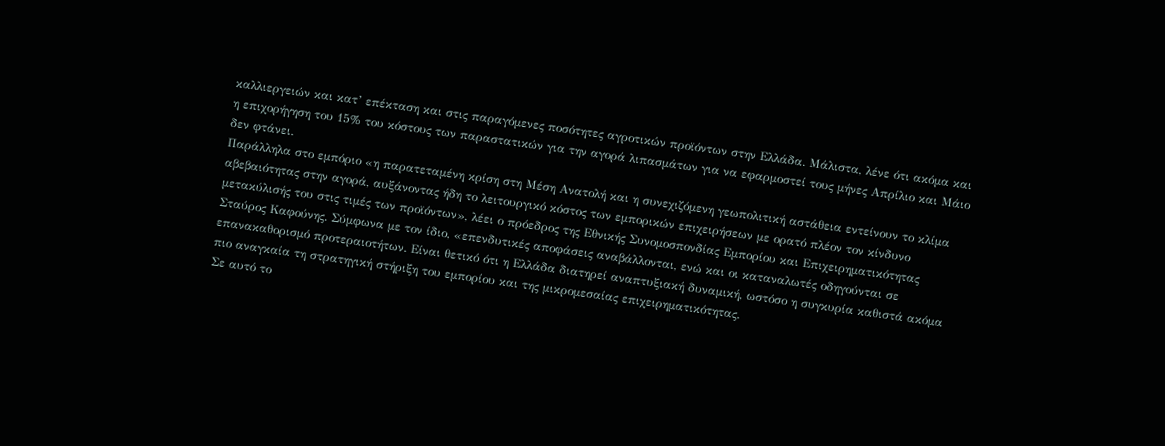καλλιεργειών και κατ’ επέκταση και στις παραγόμενες ποσότητες αγροτικών προϊόντων στην Ελλάδα. Μάλιστα, λένε ότι ακόμα και η επιχορήγηση του 15% του κόστους των παραστατικών για την αγορά λιπασμάτων για να εφαρμοστεί τους μήνες Απρίλιο και Μάιο δεν φτάνει.
Παράλληλα στο εμπόριο «η παρατεταμένη κρίση στη Μέση Ανατολή και η συνεχιζόμενη γεωπολιτική αστάθεια εντείνουν το κλίμα αβεβαιότητας στην αγορά, αυξάνοντας ήδη το λειτουργικό κόστος των εμπορικών επιχειρήσεων με ορατό πλέον τον κίνδυνο μετακύλισής του στις τιμές των προϊόντων», λέει ο πρόεδρος της Εθνικής Συνομοσπονδίας Εμπορίου και Επιχειρηματικότητας Σταύρος Καφούνης. Σύμφωνα με τον ίδιο, «επενδυτικές αποφάσεις αναβάλλονται, ενώ και οι καταναλωτές οδηγούνται σε επανακαθορισμό προτεραιοτήτων. Είναι θετικό ότι η Ελλάδα διατηρεί αναπτυξιακή δυναμική, ωστόσο η συγκυρία καθιστά ακόμα πιο αναγκαία τη στρατηγική στήριξη του εμπορίου και της μικρομεσαίας επιχειρηματικότητας.
Σε αυτό το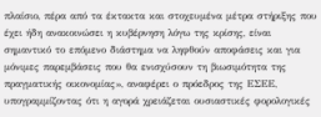πλαίσιο, πέρα από τα έκτακτα και στοχευμένα μέτρα στήριξης που έχει ήδη ανακοινώσει η κυβέρνηση λόγω της κρίσης, είναι σημαντικό το επόμενο διάστημα να ληφθούν αποφάσεις και για μόνιμες παρεμβάσεις που θα ενισχύσουν τη βιωσιμότητα της πραγματικής οικονομίας», αναφέρει ο πρόεδρος της ΕΣΕΕ, υπογραμμίζοντας ότι η αγορά χρειάζεται ουσιαστικές φορολογικές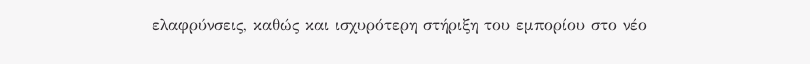ελαφρύνσεις, καθώς και ισχυρότερη στήριξη του εμπορίου στο νέο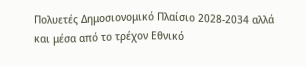Πολυετές Δημοσιονομικό Πλαίσιο 2028-2034 αλλά και μέσα από το τρέχον Εθνικό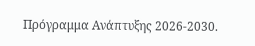Πρόγραμμα Ανάπτυξης 2026-2030.